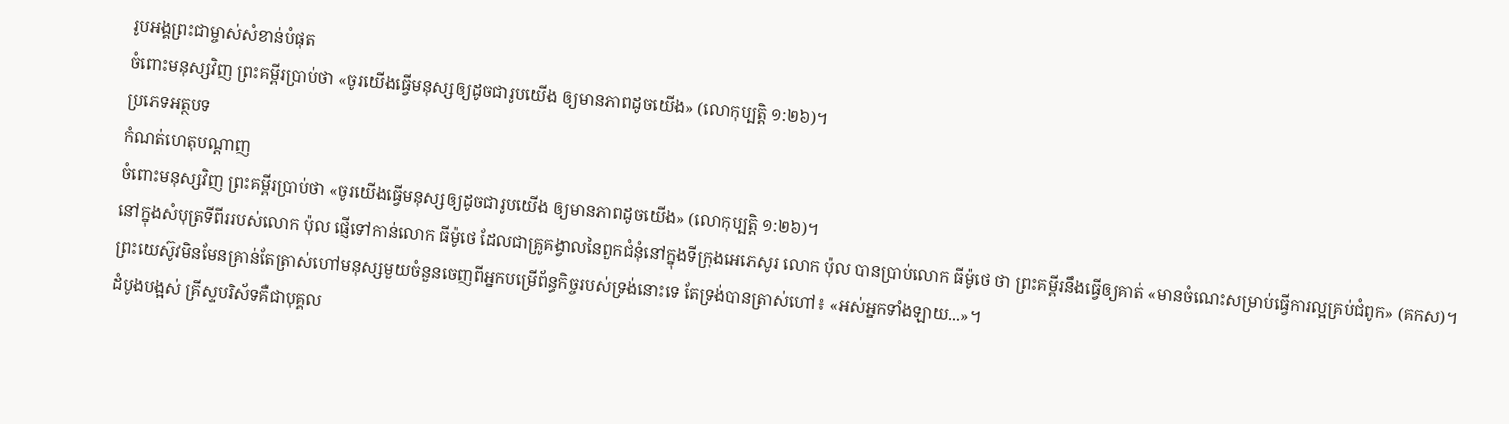រូបអង្គព្រះជាម្ចាស់សំខាន់បំផុត
ចំពោះមនុស្សវិញ ព្រះគម្ពីរប្រាប់ថា «ចូរយើងធ្វើមនុស្សឲ្យដូចជារូបយើង ឲ្យមានភាពដូចយើង» (លោកុប្បត្ដិ ១:២៦)។
ប្រភេទអត្ថបទ
កំណត់ហេតុបណ្ដាញ
ចំពោះមនុស្សវិញ ព្រះគម្ពីរប្រាប់ថា «ចូរយើងធ្វើមនុស្សឲ្យដូចជារូបយើង ឲ្យមានភាពដូចយើង» (លោកុប្បត្ដិ ១:២៦)។
នៅក្នុងសំបុត្រទីពីររបស់លោក ប៉ុល ផ្ញើទៅកាន់លោក ធីម៉ូថេ ដែលជាគ្រូគង្វាលនៃពួកជំនុំនៅក្នុងទីក្រុងអេភេសូរ លោក ប៉ុល បានប្រាប់លោក ធីម៉ូថេ ថា ព្រះគម្ពីរនឹងធ្វើឲ្យគាត់ «មានចំណេះសម្រាប់ធ្វើការល្អគ្រប់ជំពូក» (គកស)។
ព្រះយេស៊ូវមិនមែនគ្រាន់តែត្រាស់ហៅមនុស្សមួយចំនួនចេញពីអ្នកបម្រើព័ន្ធកិច្ចរបស់ទ្រង់នោះទេ តែទ្រង់បានត្រាស់ហៅ៖ «អស់អ្នកទាំងឡាយ...»។
ដំបូងបង្អស់ គ្រីស្ទបរិស័ទគឺជាបុគ្គល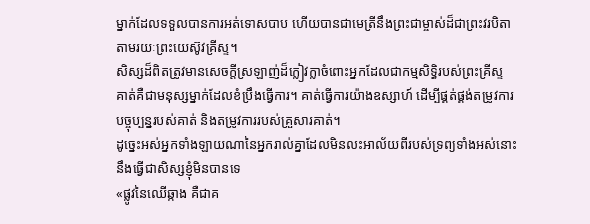ម្នាក់ដែលទទួលបានការអត់ទោសបាប ហើយបានជាមេត្រីនឹងព្រះជាម្ចាស់ដ៏ជាព្រះវរបិតាតាមរយៈព្រះយេស៊ូវគ្រីស្ទ។
សិស្សដ៏ពិតត្រូវមានសេចក្តីស្រឡាញ់ដ៏ក្លៀវក្លាចំពោះអ្នកដែលជាកម្មសិទ្ធិរបស់ព្រះគ្រីស្ទ
គាត់គឺជាមនុស្សម្នាក់ដែលខំប្រឹងធ្វើការ។ គាត់ធ្វើការយ៉ាងឧស្សាហ៍ ដើម្បីផ្គត់ផ្គង់តម្រូវការបច្ចុប្បន្នរបស់គាត់ និងតម្រូវការរបស់គ្រួសារគាត់។
ដូច្នេះអស់អ្នកទាំងឡាយណានៃអ្នករាល់គ្នាដែលមិនលះអាល័យពីរបស់ទ្រព្យទាំងអស់នោះនឹងធ្វើជាសិស្សខ្ញុំមិនបានទេ
«ផ្លូវនៃឈើឆ្កាង គឺជាគ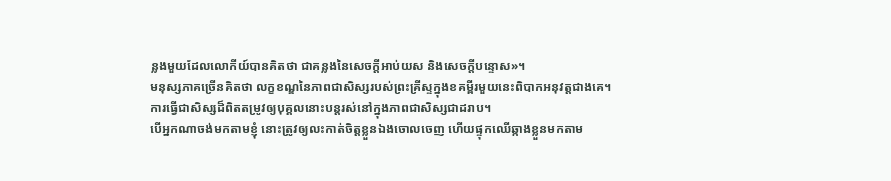ន្លងមួយដែលលោកីយ៍បានគិតថា ជាគន្លងនៃសេចក្តីអាប់យស និងសេចក្តីបន្ទោស»។
មនុស្សភាគច្រើនគិតថា លក្ខខណ្ឌនៃភាពជាសិស្សរបស់ព្រះគ្រីស្ទក្នុងខគម្ពីរមួយនេះពិបាកអនុវត្តជាងគេ។
ការធ្វើជាសិស្សដ៏ពិតតម្រូវឲ្យបុគ្គលនោះបន្តរស់នៅក្នុងភាពជាសិស្សជាដរាប។
បើអ្នកណាចង់មកតាមខ្ញុំ នោះត្រូវឲ្យលះកាត់ចិត្តខ្លួនឯងចោលចេញ ហើយផ្ទុកឈើឆ្កាងខ្លួនមកតាម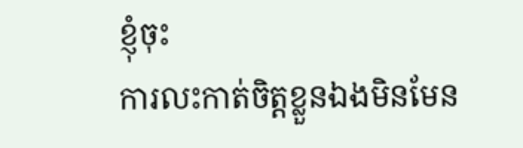ខ្ញុំចុះ
ការលះកាត់ចិត្តខ្លួនឯងមិនមែន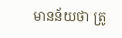មានន័យថា ត្រូ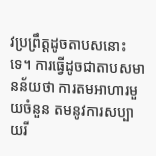វប្រព្រឹត្តដូចតាបសនោះទេ។ ការធ្វើដូចជាតាបសមានន័យថា ការតមអាហារមួយចំនួន តមនូវការសប្បាយរី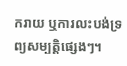ករាយ ឬការលះបង់ទ្រព្យសម្បត្តិផ្សេងៗ។